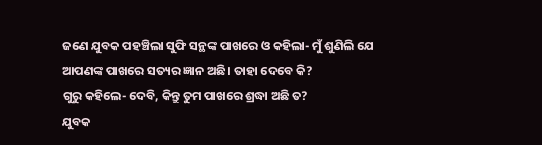ଜଣେ ଯୁବକ ପହଞ୍ଚିଲା ସୁଫି ସନ୍ଥଙ୍କ ପାଖରେ ଓ କହିଲା- ମୁଁ ଶୁଣିଲି ଯେ ଆପଣଙ୍କ ପାଖରେ ସତ୍ୟର ଜ୍ଞାନ ଅଛି। ତାହା ଦେବେ କି?
ଗୁରୁ କହିଲେ- ଦେବି, କିନ୍ତୁ ତୁମ ପାଖରେ ଶ୍ରଦ୍ଧା ଅଛି ତ?
ଯୁବକ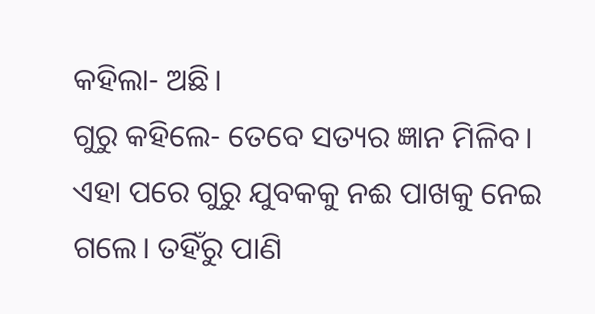କହିଲା- ଅଛି।
ଗୁରୁ କହିଲେ- ତେବେ ସତ୍ୟର ଜ୍ଞାନ ମିଳିବ।
ଏହା ପରେ ଗୁରୁ ଯୁବକକୁ ନଈ ପାଖକୁ ନେଇ ଗଲେ। ତହିଁରୁ ପାଣି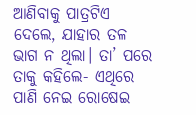ଆଣିବାକୁ ପାତ୍ରଟିଏ ଦେଲେ, ଯାହାର ତଳ ଭାଗ ନ ଥିଲା। ତା’ ପରେ ତାକୁ କହିଲେ- ଏଥିରେ ପାଣି ନେଇ ରୋଷେଇ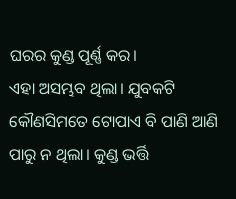ଘରର କୁଣ୍ଡ ପୂର୍ଣ୍ଣ କର।
ଏହା ଅସମ୍ଭବ ଥିଲା। ଯୁବକଟି କୌଣସିମତେ ଟୋପାଏ ବି ପାଣି ଆଣି ପାରୁ ନ ଥିଲା। କୁଣ୍ଡ ଭର୍ତ୍ତି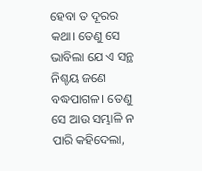ହେବା ତ ଦୂରର କଥା। ତେଣୁ ସେ ଭାବିଲା ଯେ ଏ ସନ୍ଥ ନିଶ୍ଚୟ ଜଣେ ବଦ୍ଧପାଗଳ। ତେଣୁ ସେ ଆଉ ସମ୍ଭାଳି ନ ପାରି କହିଦେଲା,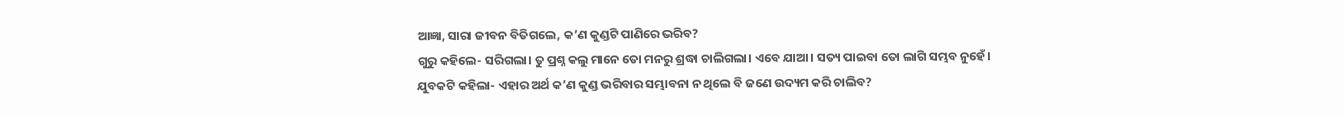ଆଜ୍ଞା, ସାରା ଜୀବନ ବିତିଗଲେ, କ’ଣ କୁଣ୍ଡଟି ପାଣିରେ ଭରିବ?
ଗୁରୁ କହିଲେ- ସରିଗଲା। ତୁ ପ୍ରଶ୍ନ କଲୁ ମାନେ ତୋ ମନରୁ ଶ୍ରଦ୍ଧା ଚାଲିଗଲା। ଏବେ ଯାଆ। ସତ୍ୟ ପାଇବା ତୋ ଲାଗି ସମ୍ଭବ ନୁହେଁ।
ଯୁବକଟି କହିଲା- ଏହାର ଅର୍ଥ କ’ଣ କୁଣ୍ଡ ଭରିବାର ସମ୍ଭାବନା ନ ଥିଲେ ବି ଜଣେ ଉଦ୍ୟମ କରି ଚାଲିବ?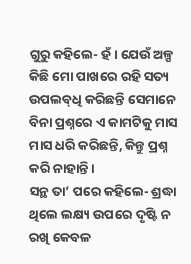ଗୁରୁ କହିଲେ- ହଁ। ଯେଉଁ ଅଳ୍ପ କିଛି ମୋ ପାଖରେ ରହି ସତ୍ୟ ଉପଲବ୍‌ଧି କରିଛନ୍ତି ସେମାନେ ବିନା ପ୍ରଶ୍ନରେ ଏ କାମଟିକୁ ମାସ ମାସ ଧରି କରିଛନ୍ତି, କିନ୍ତୁ ପ୍ରଶ୍ନ କରି ନାହାନ୍ତି।
ସନ୍ଥ ତା’ ପରେ କହିଲେ- ଶ୍ରଦ୍ଧା ଥିଲେ ଲକ୍ଷ୍ୟ ଉପରେ ଦୃଷ୍ଟି ନ ରଖି କେବଳ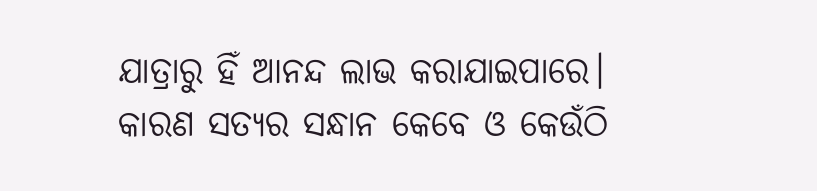ଯାତ୍ରାରୁ ହିଁ ଆନନ୍ଦ ଲାଭ କରାଯାଇପାରେ। କାରଣ ସତ୍ୟର ସନ୍ଧାନ କେବେ ଓ କେଉଁଠି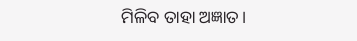ମିଳିବ ତାହା ଅଜ୍ଞାତ।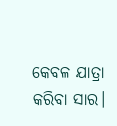କେବଳ ଯାତ୍ରା କରିବା ସାର।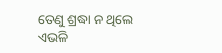ତେଣୁ ଶ୍ରଦ୍ଧା ନ ଥିଲେ ଏଭଳି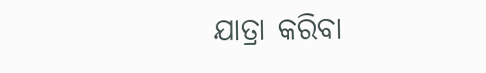ଯାତ୍ରା କରିବା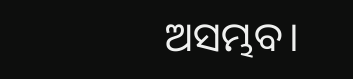ଅସମ୍ଭବ।